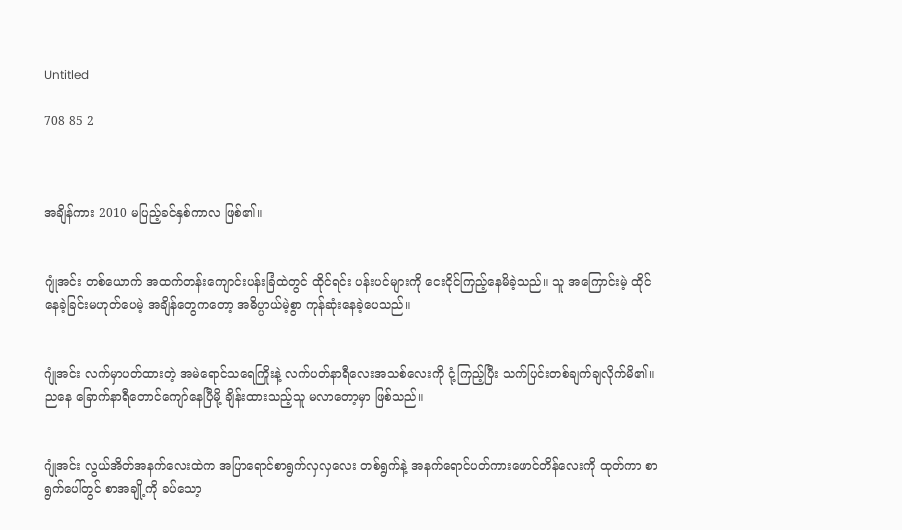Untitled

708 85 2



အချိန်ကား 2010 မပြည့်ခင်နှစ်ကာလ ဖြစ်၏။


ဂျုံအင်း တစ်ယောက် အထက်တန်းကျောင်းပန်းခြံထဲတွင် ထိုင်ရင်း ပန်းပင်များကို ငေးငိုင်ကြည့်နေမိခဲ့သည်။ သူ အကြောင်းမဲ့ ထိုင်နေခဲ့ခြင်းမဟုတ်ပေမဲ့ အချိန်တွေကတော့ အဓိပ္ပာယ်မဲ့စွာ ကုန်ဆုံးနေခဲ့ပေသည်။


ဂျုံအင်း လက်မှာပတ်ထားတဲ့ အမဲရောင်သရေကြိုးနဲ့ လက်ပတ်နာရီလေးအသစ်လေးကို ငုံ့ကြည့်ပြီး သက်ပြင်းတစ်ချက်ချလိုက်မိ၏။ ညနေ ခြောက်နာရီတောင်ကျော်နေပြီမို့ ချိန်းထားသည့်သူ မလာတော့မှာ ဖြစ်သည်။


ဂျုံအင်း လွယ်အိတ်အနက်လေးထဲက အပြာရောင်စာရွက်လှလှလေး တစ်ရွက်နဲ့ အနက်ရောင်ပတ်ကားဖောင်တိန်လေးကို ထုတ်ကာ စာရွက်ပေါ်တွင် စာအချို့ကို ခပ်သော့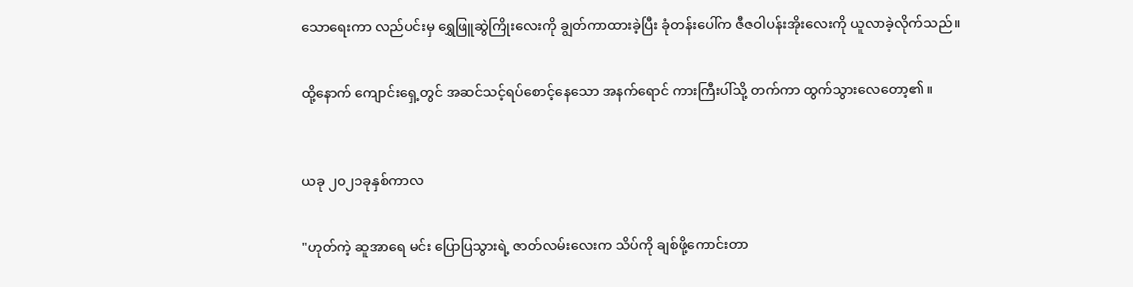သောရေးကာ လည်ပင်းမှ ရွှေဖြူဆွဲကြိုးလေးကို ချွတ်ကာထားခဲ့ပြီး ခုံတန်းပေါ်က ဇီဇဝါပန်းအိုးလေးကို ယူလာခဲ့လိုက်သည်။


ထို့နောက် ကျောင်းရှေ့တွင် အဆင်သင့်ရပ်စောင့်နေသော အနက်ရောင် ကားကြီးပါ်သို့ တက်ကာ ထွက်သွားလေတော့၏။



ယခု ၂၀၂၁ခုနှစ်ကာလ


"ဟုတ်ကဲ့ ဆူအာရေ မင်း ပြောပြသွားရဲ့ ဇာတ်လမ်းလေးက သိပ်ကို ချစ်ဖို့ကောင်းတာ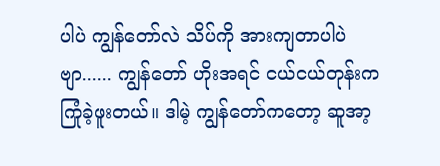ပါပဲ ကျွန်တော်လဲ သိပ်ကို အားကျတာပါပဲဗျာ...... ကျွန်တော် ဟိုးအရင် ငယ်ငယ်တုန်းက ကြုံခဲ့ဖူးတယ်။ ဒါမဲ့ ကျွန်တော်ကတော့ ဆူအာ့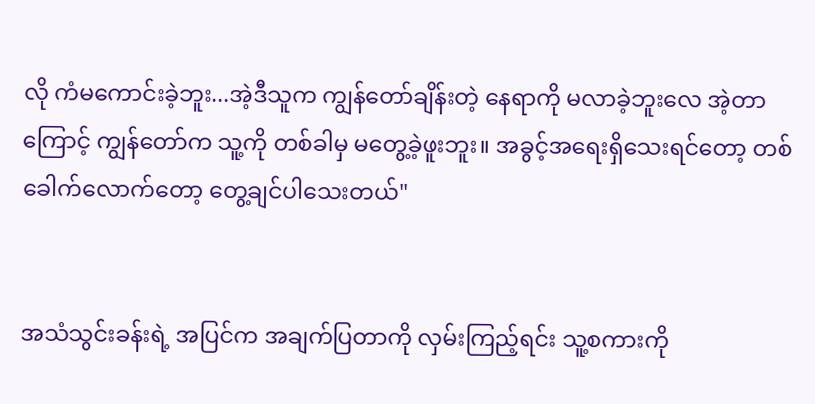လို ကံမကောင်းခဲ့ဘူး...အဲ့ဒီသူက ကျွန်တော်ချိန်းတဲ့ နေရာကို မလာခဲ့ဘူးလေ အဲ့တာကြောင့် ကျွန်တော်က သူ့ကို တစ်ခါမှ မတွေ့ခဲ့ဖူးဘူး။ အခွင့်အရေးရှိသေးရင်တော့ တစ်ခေါက်လောက်တော့ တွေ့ချင်ပါသေးတယ်"


အသံသွင်းခန်းရဲ့ အပြင်က အချက်ပြတာကို လှမ်းကြည့်ရင်း သူ့စကားကို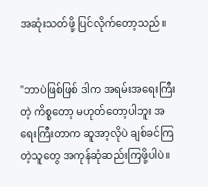အဆုံးသတ်ဖို့ ပြင်လိုက်တော့သည်။


"ဘာပဲဖြစ်ဖြစ် ဒါက အရမ်းအရေးကြီးတဲ့ ကိစ္စတော့ မဟုတ်တော့ပါဘူး အရေးကြီးတာက ဆူအာ့လိုပဲ ချစ်ခင်ကြတဲ့သူတွေ အကုန်ဆုံဆည်းကြဖို့ပါပဲ။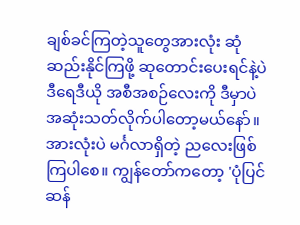ချစ်ခင်ကြတဲ့သူတွေအားလုံး ဆုံဆည်းနိုင်ကြဖို့ ဆုတောင်းပေးရင်နဲ့ပဲ ဒီ‌ရေဒီယို အစီအစဉ်လေးကို ဒီမှာပဲ အဆုံးသတ်လိုက်ပါတော့မယ်နော်။ အားလုံးပဲ မင်္ဂလာရှိတဲ့ ညလေးဖြစ်ကြပါစေ။ ကျွန်တော်ကတော့ 'ပုံပြင်ဆန်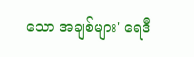သော အချစ်များ' ရေဒီ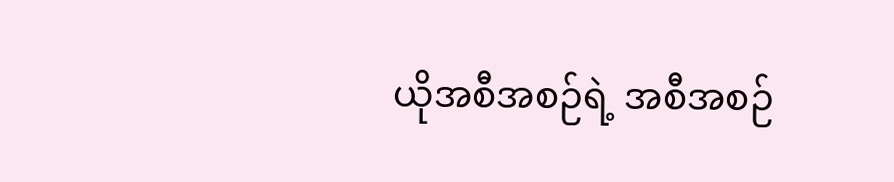ယိုအစီအစဉ်ရဲ့ အစီအစဉ်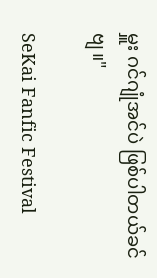မှူး ဂင်ဂျုံအင်ပဲ ဖြစ်ပါတယ်ခင်ဗျ။"

SeKai Fanfic Festival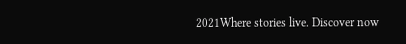2021Where stories live. Discover now